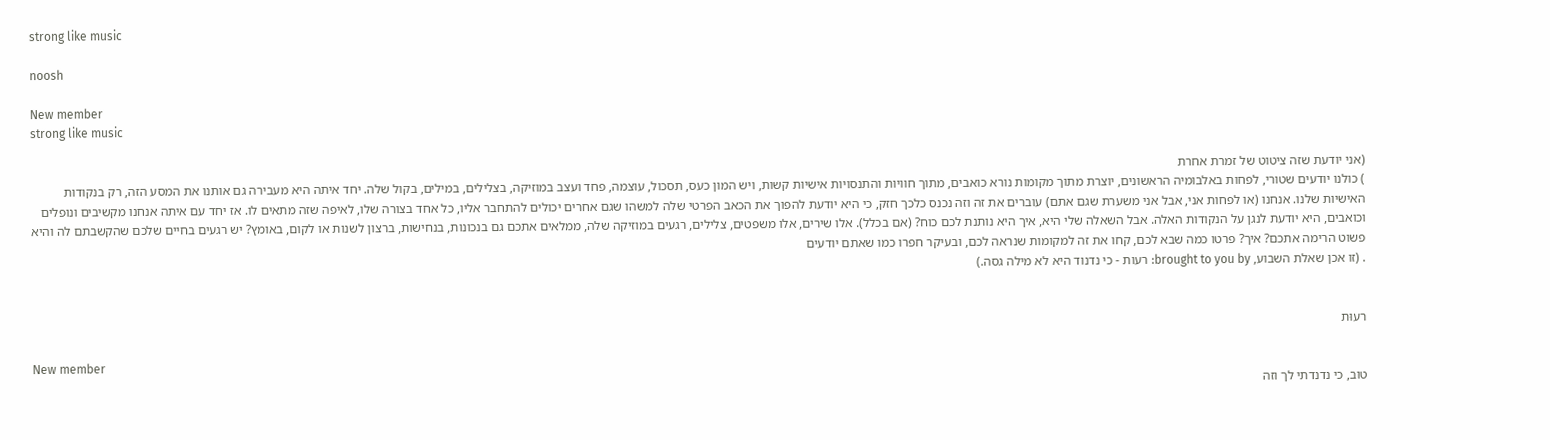strong like music

noosh

New member
strong like music

(אני יודעת שזה ציטוט של זמרת אחרת
) כולנו יודעים שטורי, לפחות באלבומיה הראשונים, יוצרת מתוך מקומות נורא כואבים, מתוך חוויות והתנסויות אישיות קשות, ויש המון כעס, תסכול, עוצמה, פחד ועצב במוזיקה, בצלילים, במילים, בקול שלה. יחד איתה היא מעבירה גם אותנו את המסע הזה, רק בנקודות האישיות שלנו. אנחנו (או לפחות אני, אבל אני משערת שגם אתם) עוברים את זה וזה נכנס כלכך חזק, כי היא יודעת להפוך את הכאב הפרטי שלה למשהו שגם אחרים יכולים להתחבר אליו, כל אחד בצורה שלו, לאיפה שזה מתאים לו. אז יחד עם איתה אנחנו מקשיבים ונופלים וכואבים, היא יודעת לנגן על הנקודות האלה. אבל השאלה שלי היא, איך היא נותנת לכם כוח? (אם בכלל). אלו שירים, אלו משפטים, צלילים, רגעים במוזיקה שלה, ממלאים אתכם גם בנכונות, בנחישות, ברצון לשנות או לקום, באומץ? יש רגעים בחיים שלכם שהקשבתם לה והיא פשוט הרימה אתכם? איך? פרטו כמה שבא לכם, קחו את זה למקומות שנראה לכם, ובעיקר חפרו כמו שאתם יודעים
. (זו אכן שאלת השבוע, brought to you by: רעות - כי נדנוד היא לא מילה גסה.)


רעוּת

New member
טוב, כי נדנדתי לך וזה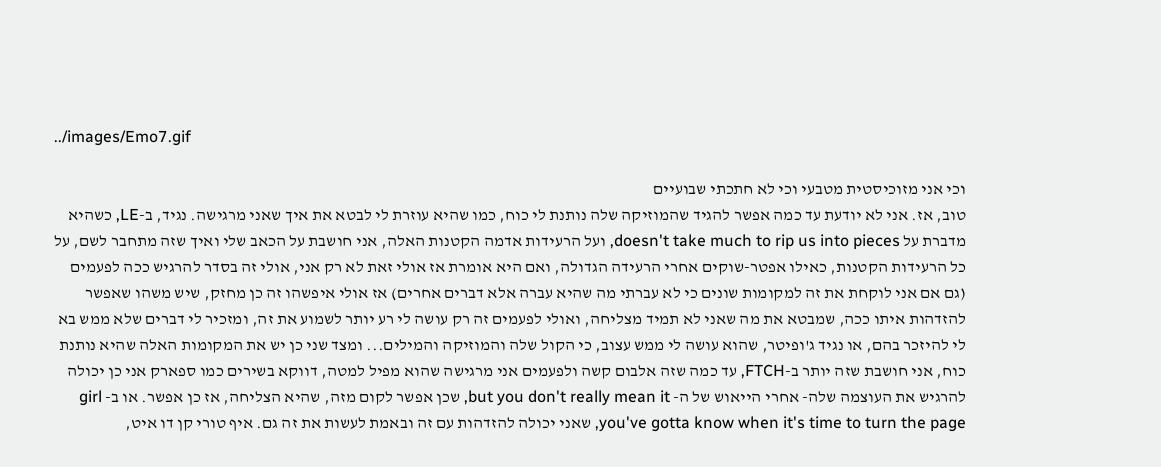../images/Emo7.gif

וכי אני מזוכיסטית מטבעי וכי לא חתכתי שבועיים
טוב, אז. אני לא יודעת עד כמה אפשר להגיד שהמוזיקה שלה נותנת לי כוח, כמו שהיא עוזרת לי לבטא את איך שאני מרגישה. נגיד, ב-LE, כשהיא מדברת על doesn't take much to rip us into pieces, ועל הרעידות אדמה הקטנות האלה, אני חושבת על הכאב שלי ואיך שזה מתחבר לשם, על כל הרעידות הקטנות, כאילו אפטר-שוקים אחרי הרעידה הגדולה, ואם היא אומרת אז אולי זאת לא רק אני, אולי זה בסדר להרגיש ככה לפעמים (גם אם אני לוקחת את זה למקומות שונים כי לא עברתי מה שהיא עברה אלא דברים אחרים) אז אולי איפשהו זה כן מחזק, שיש משהו שאפשר להזדהות איתו ככה, שמבטא את מה שאני לא תמיד מצליחה, ואולי לפעמים זה רק עושה לי רע יותר לשמוע את זה, ומזכיר לי דברים שלא ממש בא לי להיזכר בהם, או נגיד ג'ופיטר, שהוא עושה לי ממש עצוב, כי הקול שלה והמוזיקה והמילים... ומצד שני כן יש את המקומות האלה שהיא נותנת כוח, אני חושבת שזה יותר ב-FTCH, עד כמה שזה אלבום קשה ולפעמים אני מרגישה שהוא מפיל למטה, דווקא בשירים כמו ספארק אני כן יכולה להרגיש את העוצמה שלה- אחרי הייאוש של ה- but you don't really mean it, שכן אפשר לקום מזה, שהיא הצליחה, אז כן אפשר. או ב- girl you've gotta know when it's time to turn the page, שאני יכולה להזדהות עם זה ובאמת לעשות את זה גם. איף טורי קן דו איט,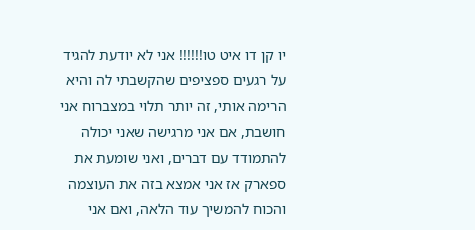יו קן דו איט טו!!!!!! אני לא יודעת להגיד על רגעים ספציפים שהקשבתי לה והיא הרימה אותי, זה יותר תלוי במצברוח אני חושבת, אם אני מרגישה שאני יכולה להתמודד עם דברים, ואני שומעת את ספארק אז אני אמצא בזה את העוצמה והכוח להמשיך עוד הלאה, ואם אני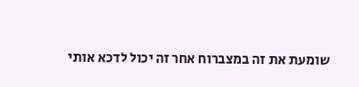שומעת את זה במצברוח אחר זה יכול לדכא אותי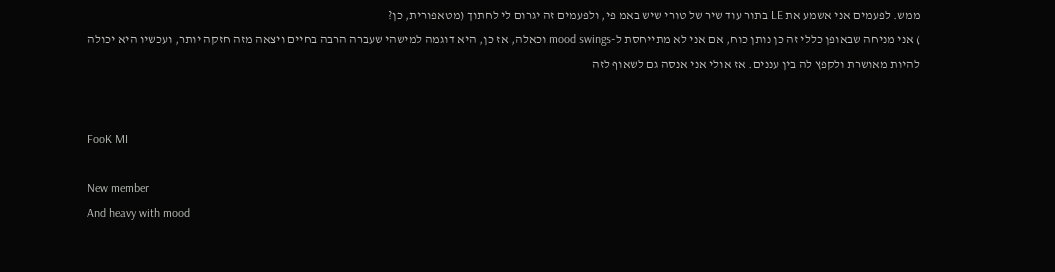ממש. לפעמים אני אשמע את LE בתור עוד שיר של טורי שיש באמ פי, ולפעמים זה יגרום לי לחתוך (מטאפורית, כן?
) אני מניחה שבאופן כללי זה כן נותן כוח, אם אני לא מתייחסת ל-mood swings וכאלה, אז כן, היא דוגמה למישהי שעברה הרבה בחיים ויצאה מזה חזקה יותר, ועכשיו היא יכולה להיות מאושרת ולקפץ לה בין עננים. אז אולי אני אנסה גם לשאוף לזה


FooK MI

New member
And heavy with mood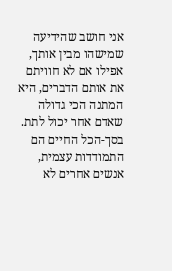אני חושב שהידיעה שמישהו מבין אותך, אפילו אם לא חוויתם את אותם הדברים, היא המתנה הכי גדולה שאדם אחר יכול לתת. בסך-הכל החיים הם התמודדות עצמית, אנשים אחרים לא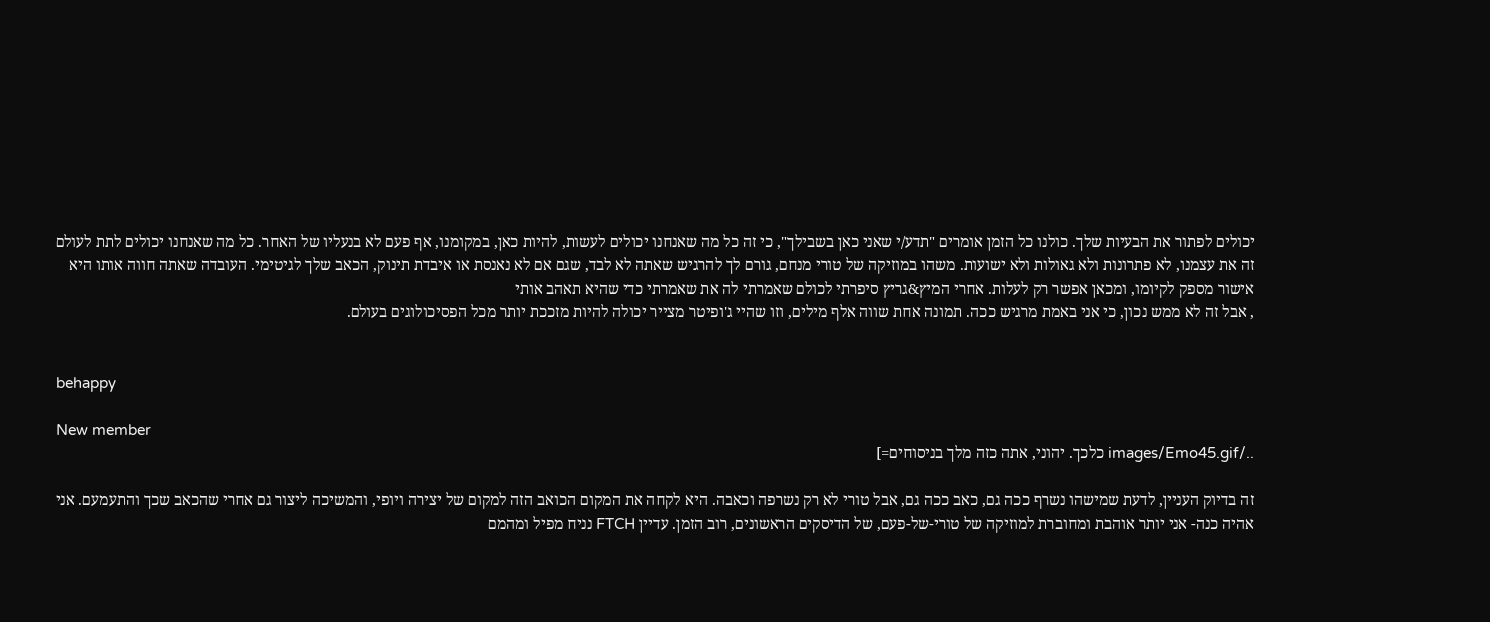יכולים לפתור את הבעיות שלך. כולנו כל הזמן אומרים "תדע/י שאני כאן בשבילך", כי זה כל מה שאנחנו יכולים לעשות, להיות כאן, במקומנו, אף פעם לא בנעליו של האחר. כל מה שאנחנו יכולים לתת לעולם זה את עצמנו, לא פתרונות ולא גאולות ולא ישועות. משהו במוזיקה של טורי מנחם, גורם לך להרגיש שאתה לא לבד, שגם אם לא נאנסת או איבדת תינוק, הכאב שלך לגיטימי. העובדה שאתה חווה אותו היא אישור מספק לקיומו, ומכאן אפשר רק לעלות. אחרי המיץ&גריץ סיפרתי לכולם שאמרתי לה את שאמרתי כדי שהיא תאהב אותי
, אבל זה לא ממש נכון, כי אני באמת מרגיש ככה. תמונה אחת שווה אלף מילים, וזו שהיי ג'ופיטר מצייר יכולה להיות מזככת יותר מכל הפסיכולוגים בעולם.


behappy

New member
../images/Emo45.gif כלכך. יהוני, אתה כזה מלך בניסוחים=]

זה בדיוק העניין, לדעת שמישהו נשרף ככה גם, כאב ככה גם, אבל טורי לא רק נשרפה וכאבה. היא לקחה את המקום הכואב הזה למקום של יצירה ויופי, והמשיכה ליצור גם אחרי שהכאב שכך והתעמעם. אני אהיה כנה- אני יותר אוהבת ומחוברת למוזיקה של טורי-של-פעם, של הדיסקים הראשונים, רוב הזמן. עדיין FTCH נניח מפיל ומהמם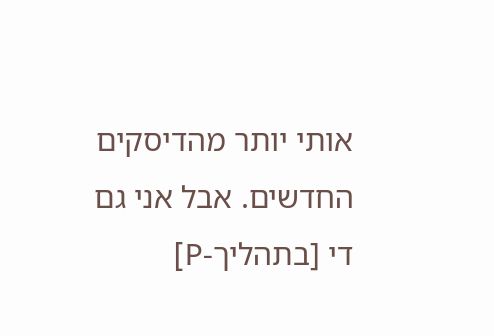אותי יותר מהדיסקים החדשים. אבל אני גם די [בתהליך-P]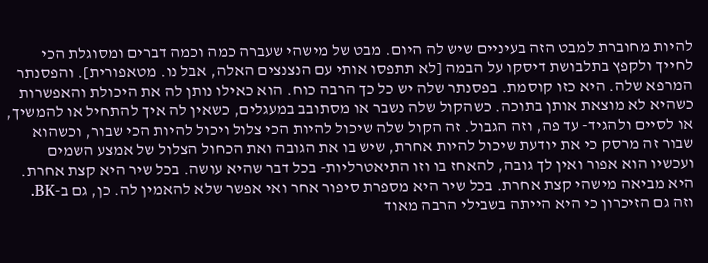להיות מחוברת למבט הזה בעיניים שיש לה היום. מבט של מישהי שעברה כמה וכמה דברים ומסוגלת הכי לחייך ולקפץ בתלבושת דיסקו על הבמה [לא תתפסו אותי עם הנצנצים האלה, אבל נו. מטאפורית]. והפסנתר המרפא שלה. היא כזו קוסמת. בפסנתר שלה יש כל כך הרבה כוח. הוא כאילו נותן לה את היכולת והאפשרות כשהיא לא מוצאת אותן בתוכה. כשהקול שלה נשבר או מסתובב במעגלים, כשאין לה איך להתחיל או להמשיך, או לסיים ולהגיד- עד פה, וזה הגבול. זה הקול שלה שיכול להיות הכי צלול ויכול להיות הכי שבור, וכשהוא שבור זה מרסק כי את יודעת שיכול להיות אחרת, שיש בו את הגובה ואת הכחול הצלול של אמצע השמים ועכשיו הוא אפור ואין לך גובה, להאחז בו וזו התיאטרליות- בכל דבר שהיא עושה. בכל שיר היא קצת אחרת. היא מביאה מישהי קצת אחרת. בכל שיר היא מספרת סיפור אחר ואי אפשר שלא להאמין לה. כן, גם ב-BK. וזה גם הזיכרון כי היא הייתה בשבילי הרבה מאוד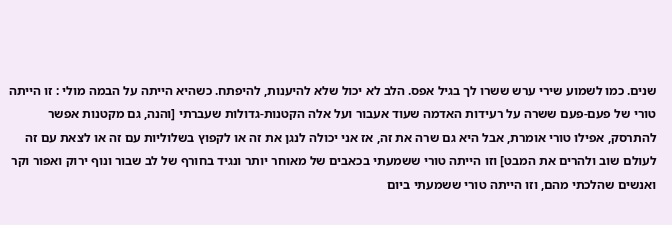שנים. כמו לשמוע שירי ערש ששרו לך בגיל אפס. הלב לא יכול שלא להיענות, להיפתח. כשהיא הייתה על הבמה מולי : זו הייתה טורי של פעם-פעם ששרה על רעידות האדמה שעוד אעבור ועל אלה הקטנות-גדולות שעברתי [והנה, גם מקטנות אפשר להתרסק, אפילו טורי אומרת, אבל היא גם שרה את זה, אז אני יכולה לנגן את זה או לקפוץ בשלוליות עם זה או לצאת עם זה לעולם שוב ולהרים את המבט] וזו הייתה טורי ששמעתי בכאבים של מאוחר יותר ונגיד בחורף של לב שבור ונוף ירוק ואפור וקר ואנשים שהלכתי מהם, וזו הייתה טורי ששמעתי ביום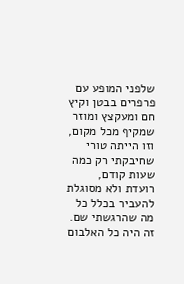שלפני המופע עם פרפרים בבטן וקיץ חם ומעקצץ ומוזר שמקיף מכל מקום, וזו הייתה טורי שחיבקתי רק כמה שעות קודם, רועדת ולא מסוגלת להעביר בכלל כל מה שהרגשתי שם. זה היה כל האלבום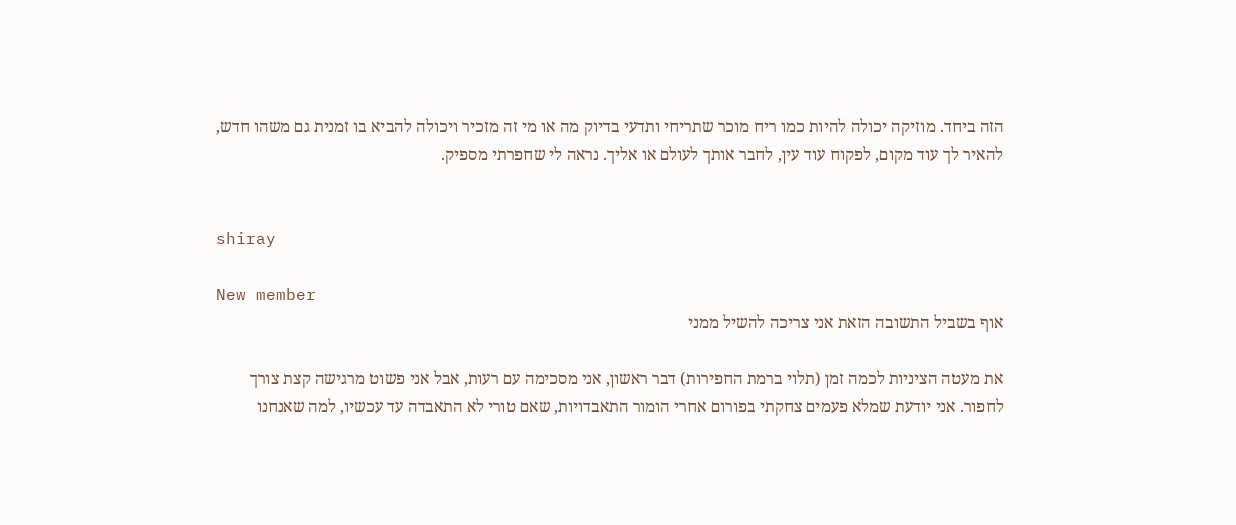הזה ביחד. מוזיקה יכולה להיות כמו ריח מוכר שתריחי ותדעי בדיוק מה או מי זה מזכיר ויכולה להביא בו זמנית גם משהו חדש, להאיר לך עוד מקום, לפקוח עוד עין, לחבר אותך לעולם או אליך. נראה לי שחפרתי מספיק.


shiray

New member
אוף בשביל התשובה הזאת אני צריכה להשיל ממני

את מעטה הציניות לכמה זמן (תלוי ברמת החפירות) דבר ראשון, אני מסכימה עם רעות, אבל אני פשוט מרגישה קצת צורך לחפור. אני יודעת שמלא פעמים צחקתי בפורום אחרי הומור התאבדויות, שאם טורי לא התאבדה עד עכשיו, למה שאנחנו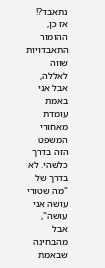נתאבד?! אז כן, ההומור התאבדויות שווה לאללה, אבל אני באמת עומדת מאחורי המשפט הזה בדרך כלשהי. לא בדרך של "מה שטורי עושה אני עושה", אבל מהבחינה שבאמת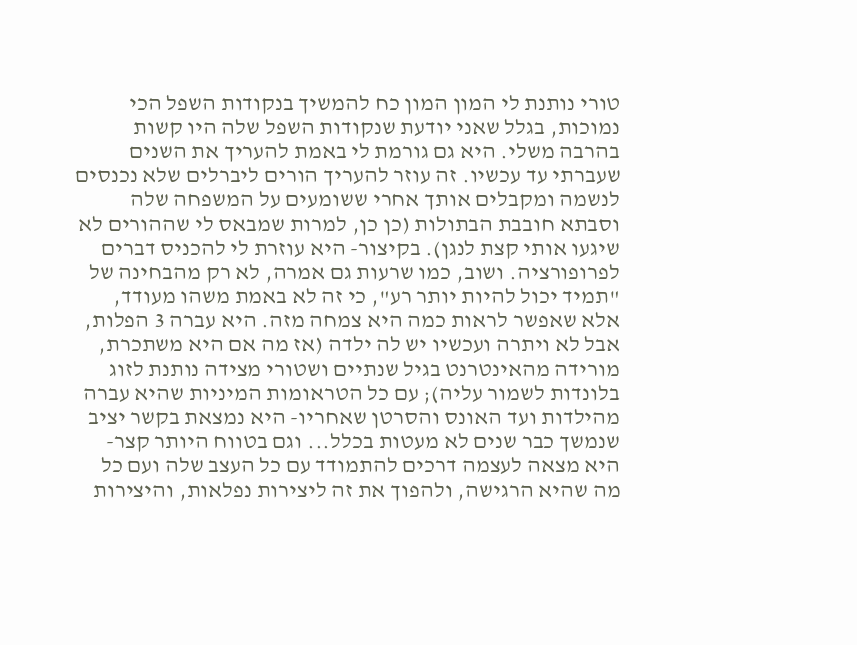טורי נותנת לי המון המון כח להמשיך בנקודות השפל הכי נמוכות, בגלל שאני יודעת שנקודות השפל שלה היו קשות בהרבה משלי. היא גם גורמת לי באמת להעריך את השנים שעברתי עד עכשיו. זה עוזר להעריך הורים ליברלים שלא נכנסים לנשמה ומקבלים אותך אחרי ששומעים על המשפחה שלה וסבתא חובבת הבתולות (כן כן, למרות שמבאס לי שההורים לא שיגעו אותי קצת לנגן). בקיצור- היא עוזרת לי להכניס דברים לפרופורציה. ושוב, כמו שרעות גם אמרה, לא רק מהבחינה של "תמיד יכול להיות יותר רע", כי זה לא באמת משהו מעודד, אלא שאפשר לראות כמה היא צמחה מזה. היא עברה 3 הפלות, אבל לא ויתרה ועכשיו יש לה ילדה (אז מה אם היא משתכרת, מורידה מהאינטרנט בגיל שנתיים ושטורי מצידה נותנת לזוג בלונדות לשמור עליה); עם כל הטראומות המיניות שהיא עברה מהילדות ועד האונס והסרטן שאחריו- היא נמצאת בקשר יציב שנמשך כבר שנים לא מעטות בכלל... וגם בטווח היותר קצר- היא מצאה לעצמה דרכים להתמודד עם כל העצב שלה ועם כל מה שהיא הרגישה, ולהפוך את זה ליצירות נפלאות, והיצירות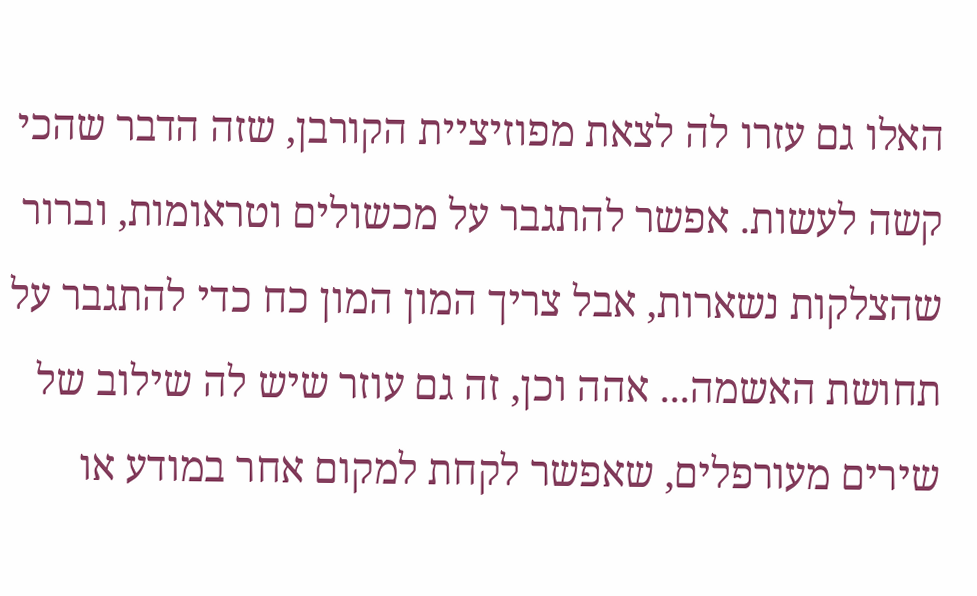האלו גם עזרו לה לצאת מפוזיציית הקורבן, שזה הדבר שהכי קשה לעשות. אפשר להתגבר על מכשולים וטראומות, וברור שהצלקות נשארות, אבל צריך המון המון כח כדי להתגבר על תחושת האשמה... אהה וכן, זה גם עוזר שיש לה שילוב של שירים מעורפלים, שאפשר לקחת למקום אחר במודע או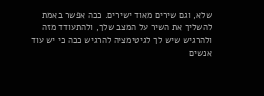שלא, וגם שירים מאוד ישירים. ככה אפשר באמת להשליך את השיר על המצב שלך, ולהתעודד מזה ולהרגיש שיש לך לגיטימציה להרגיש ככה כי יש עוד אנשים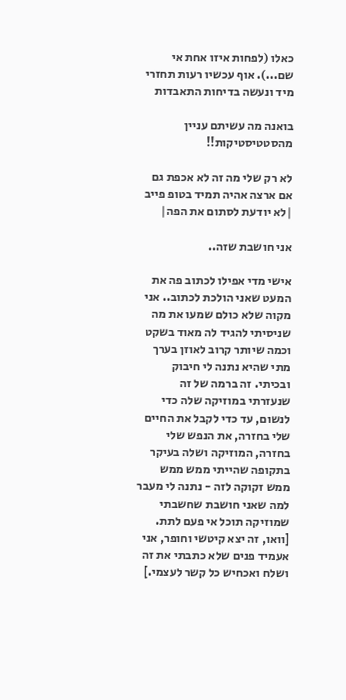כאלו (לפחות איזו אחת אי שם...). אוף עכשיו רעות תחזרי מיד ונעשה בדיחות התאבדות

בואנה מה עשיתם עניין מהסטטיסטיקות!!

לא רק שלי מה זה לא אכפת גם אם ארצה אהיה תמיד בטופ פייב
|לא יודעת לסתום את הפה|

אני חושבת שזה..

אישי מדי אפילו לכתוב פה את המעט שאני הולכת לכתוב.. אני מקוה שלא כולם שמעו את מה שניסיתי להגיד לה מאוד בשקט וכמה שיותר קרוב לאוזן בערך מתי שהיא נתנה לי חיבוק ובכיתי. זה ברמה של זה שנעזרתי במוזיקה שלה כדי לנשום, עד כדי לקבל את החיים שלי בחזרה, את הנפש שלי בחזרה, המוזיקה ושלה בעיקר בתקופה שהייתי ממש ממש ממש זקוקה לזה - נתנה לי מעבר למה שאני חושבת שחשבתי שמוזיקה תוכל אי פעם לתת. [וואו, זה יצא קיטשי וחופר, אני אעמיד פנים שלא כתבתי את זה ושלח ואכחיש כל קשר לעצמי.]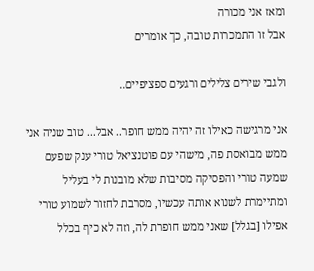ומאז אני מכורה
אבל זו התמכרות טובה, כך אומרים

ולגבי שירים צלילים ורגעים ספציפיים..

אני מרגישה כאילו זה יהיה ממש חופר.. אבל... טוב שניה אני ממש מבואסת פה, מישהי עם פוטנציאל טורי ענק שפעם שמעה טורי והפסיקה מסיבות שלא מובנות לי בעליל ומתיימרת לשנוא אותה עכשיו, מסרבת לחזור לשמוע טורי אפילו [בגלל] שאני ממש חופרת לה, וזה לא כיף בכלל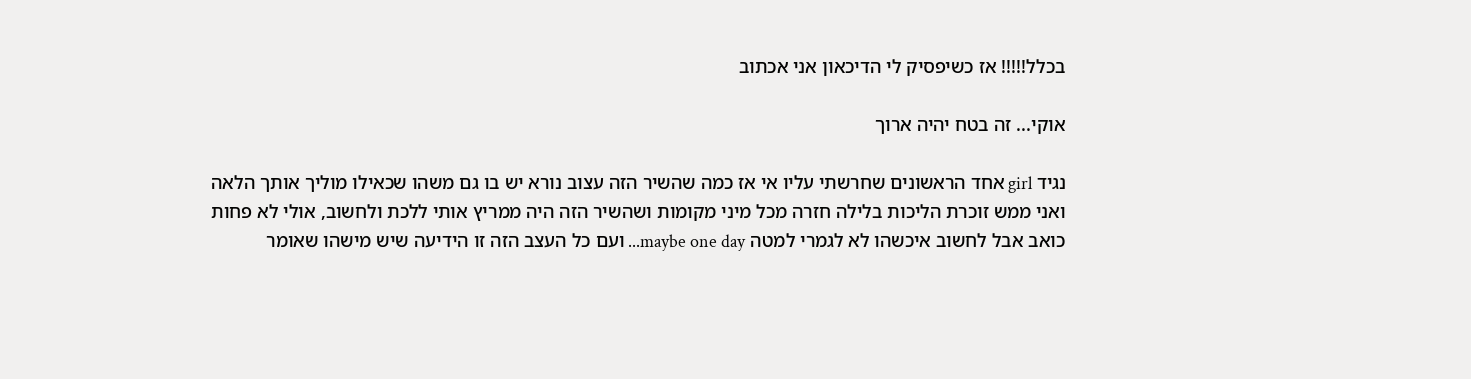בכלל!!!!! אז כשיפסיק לי הדיכאון אני אכתוב

אוקי... זה בטח יהיה ארוך

נגיד girl אחד הראשונים שחרשתי עליו אי אז כמה שהשיר הזה עצוב נורא יש בו גם משהו שכאילו מוליך אותך הלאה ואני ממש זוכרת הליכות בלילה חזרה מכל מיני מקומות ושהשיר הזה היה ממריץ אותי ללכת ולחשוב, אולי לא פחות כואב אבל לחשוב איכשהו לא לגמרי למטה maybe one day... ועם כל העצב הזה זו הידיעה שיש מישהו שאומר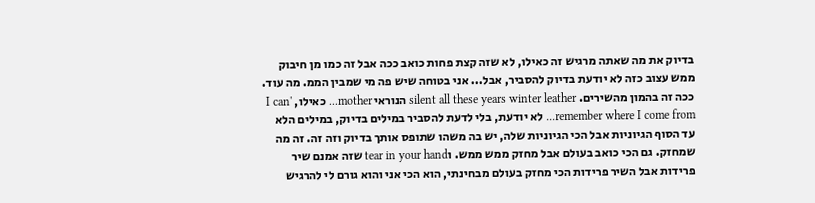בדיוק את מה שאתה מרגיש זה כאילו, לא שזה קצת פחות כואב ככה אבל זה כמו מן חיבוק ממש עצוב כזה לא יודעת בדיוק להסביר, אבל... אני בטוחה שיש פה מי שמבין הממ. מה עוד. ככה זה בהמון מהשירים. silent all these years winter leather הנוראי mother... כאילו, I can' remember where I come from... לא יודעת, בלי לדעת להסביר במילים בדיוק, במילים הלא עד הסוף הגיוניות אבל הכי הגיוניות שלה, יש בה משהו שתופס אותך בדיוק וזה זה. זה מה שמחזק. גם הכי כואב בעולם אבל מחזק ממש ממש. וtear in your hand שזה אמנם שיר פרידות אבל השיר פרידות הכי מחזק בעולם מבחינתי, הוא הכי אני והוא גורם לי להרגיש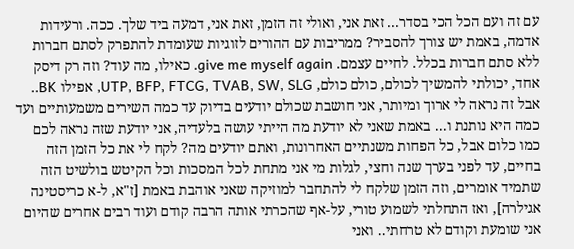עם זה ועם הכל הכי בסדר... זאת אני, ואולי זה הזמן, זאת אני, דמעה ביד שלך. ככה. ורעידות אדמה, באמת יש צורך להסביר? ממריבות עם ההורים לזוגיות שעומדת להתפרק לסתם חברות ללא סתם חברות בכלל. לחיים עצמם. give me myself again. כאילו, מה עוד? וזה רק דיסק אחד, יכולתי להמשיך לכולם, כולם כולם, UTP, BFP, FTCG, TVAB, SW, SLG, אפילו BK.. אבל זה נראה לי ארוך ומיותר, אני חושבת שכולם יודעים בדיוק עד כמה השירים משמעותיים ועד כמה היא נותנת ו... באמת שאני לא יודעת מה הייתי עושה בלעדיה, אני יודעת שזה נראה לכם כמו כלום אבל, כל הפחות משנתיים האחרונות, ואתם יודעים מה? לקח לי את כל הזמן הזה בחיים, עד לפני בערך שנה וחצי, לגלות מי אני מתחת לכל המסכות וכל הקיטש בולשיט הזה שתמיד אומרים, וזה הזמן שלקח לי להתחבר למוזיקה שאני אוהבת באמת [ז"א, ל-א כריסטינה אגילרה], ואז התחלתי לשמוע טורי, על-אף שהכרתי אותה הרבה קודם ועוד רבים אחרים שהיום אני שומעת וקודם לא טרחתי.. ואני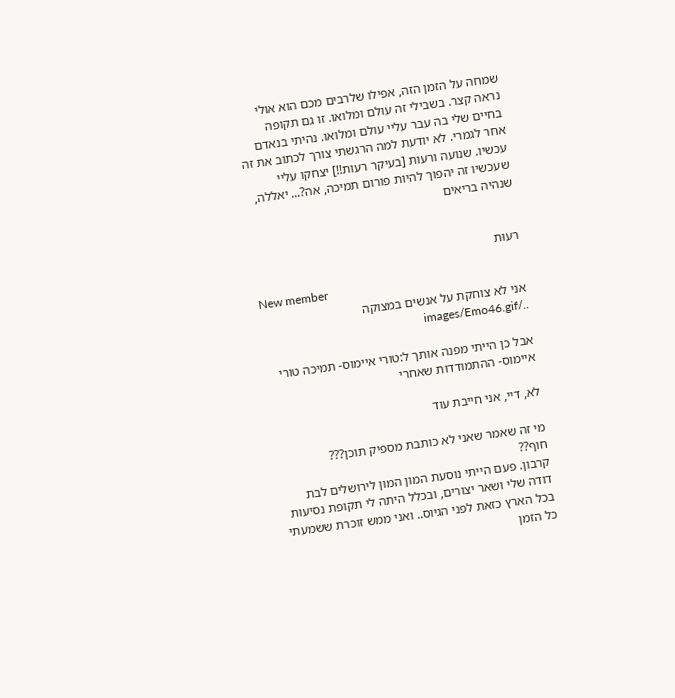שמחה על הזמן הזה, אפילו שלרבים מכם הוא אולי נראה קצר. בשבילי זה עולם ומלואו. זו גם תקופה בחיים שלי בה עבר עליי עולם ומלואו. נהיתי בנאדם אחר לגמרי. לא יודעת למה הרגשתי צורך לכתוב את זה עכשיו. שנועה ורעות [בעיקר רעות!!] יצחקו עליי שעכשיו זה יהפוך להיות פורום תמיכה, אה?... יאללה, שנהיה בריאים


רעוּת

New member
אני לא צוחקת על אנשים במצוקה ../images/Emo46.gif

אבל כן הייתי מפנה אותך ל:טורי איימוס- תמיכה טורי איימוס- ההתמודדות שאחרי

לא, דיי, אני חייבת עוד

מי זה שאמר שאני לא כותבת מספיק תוכן???
חוף??
קרבון. פעם הייתי נוסעת המון המון לירושלים לבת דודה שלי ושאר יצורים, ובכלל היתה לי תקופת נסיעות בכל הארץ כזאת לפני הגיוס.. ואני ממש זוכרת ששמעתי כל הזמן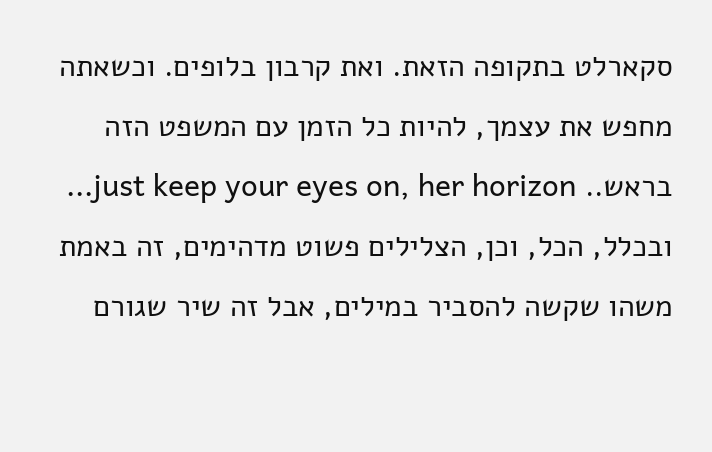סקארלט בתקופה הזאת. ואת קרבון בלופים. וכשאתה מחפש את עצמך, להיות כל הזמן עם המשפט הזה בראש.. just keep your eyes on, her horizon... ובכלל, הכל, וכן, הצלילים פשוט מדהימים, זה באמת משהו שקשה להסביר במילים, אבל זה שיר שגורם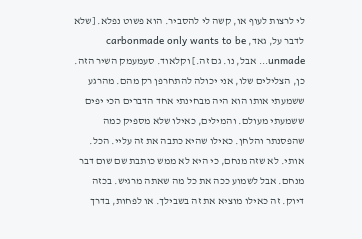לי לרצות לעוף או, קשה לי להסביר. הוא פשוט נפלא. [שלא לדבר על, גאד, carbonmade only wants to be unmade... אבל, נו. גם זה.] וקלאוד. סעמעמק השיר הזה. כן, הצלילים שלו, אני יכולה להתחרפן רק מהם. מהרגע ששמעתי אותו הוא היה מבחינתי אחד הדברים הכי יפים ששמעתי מעולם. והמילים, כאילו שלא מספיק כמה שהפסנתר והלחן. כאילו שהיא כתבה את זה עליי. הכל. אותי. לא שזה מנחם, כי היא לא ממש כותבת שם שום דבר מנחם. אבל לשמוע ככה את כל מה שאתה מרגיש. בכזה דיוק. זה כאילו מוציא את זה בשבילך. או לפחות, בדרך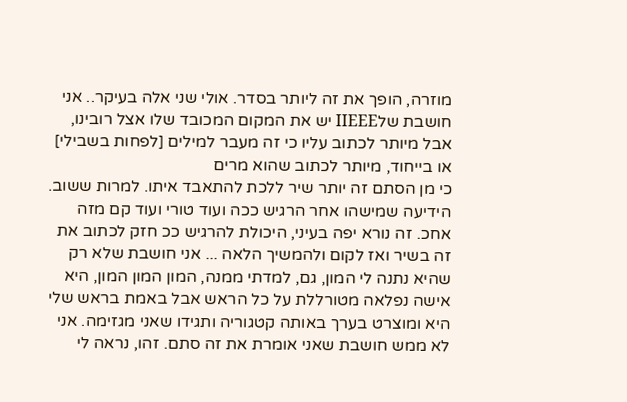מוזרה, הופך את זה ליותר בסדר. אולי שני אלה בעיקר.. אני חושבת שלIIEEE יש את המקום המכובד שלו אצל רובינו, אבל מיותר לכתוב עליו כי זה מעבר למילים [לפחות בשבילי] או בייחוד, מיותר לכתוב שהוא מרים
כי מן הסתם זה יותר שיר ללכת להתאבד איתו. למרות ששוב. הידיעה שמישהו אחר הרגיש ככה ועוד טורי ועוד קם מזה אחכ. זה נורא יפה בעיני, היכולת להרגיש ככ חזק לכתוב את זה בשיר ואז לקום ולהמשיך הלאה ... אני חושבת שלא רק שהיא נתנה לי המון, גם, למדתי ממנה, המון המון המון, היא אישה נפלאה מטורללת על כל הראש אבל באמת בראש שלי היא ומוצרט בערך באותה קטגוריה ותגידו שאני מגזימה. אני לא ממש חושבת שאני אומרת את זה סתם. זהו, נראה לי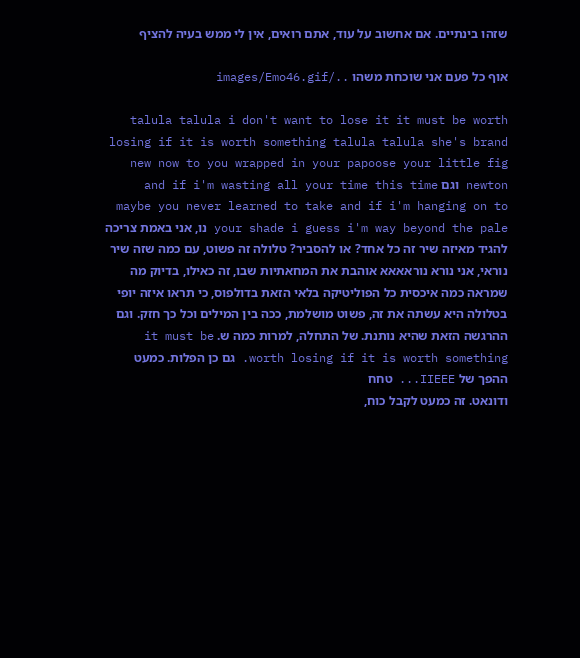שזהו בינתיים. אם אחשוב על עוד, אתם רואים, אין לי ממש בעיה להציף

אוף כל פעם אני שוכחת משהו ../images/Emo46.gif

talula talula i don't want to lose it it must be worth losing if it is worth something talula talula she's brand new now to you wrapped in your papoose your little fig newton וגם and if i'm wasting all your time this time maybe you never learned to take and if i'm hanging on to your shade i guess i'm way beyond the pale נו, אני באמת צריכה להגיד מאיזה שיר זה כל אחד? או להסביר? טלולה זה פשוט, עם כמה שזה שיר נוראי, אני נורא נוראאאא אוהבת את המחאתיות שבו, זה כאילו, בדיוק מה שמראה כמה איכסית כל הפוליטיקה בלאי הזאת בדולפוס, כי תראו איזה יופי בטלולה היא עשתה את זה, פשוט מושלמת, ככה בין המילים וכל כך חזק. וגם ההרגשה הזאת שהיא נותנת. של התחלה, למרות כמה ש. it must be worth losing if it is worth something. גם כן הפלות. כמעט ההפך של IIEEE... טחח
ודונאט. זה כמעט לקבל כוח,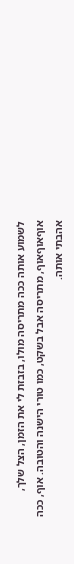לשמוע אותה ככה מתריסה מולו, בזבזת לי את הזמן, הצל שלך, אוףאוףאוף, מתריסה אבל בשקט, כמו טורי הישנה והטובה. אוף, ככה אהבתי אותה.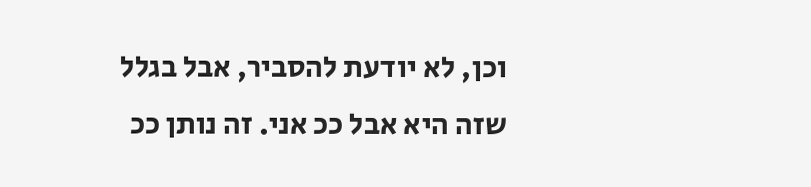וכן, לא יודעת להסביר, אבל בגלל שזה היא אבל ככ אני. זה נותן ככ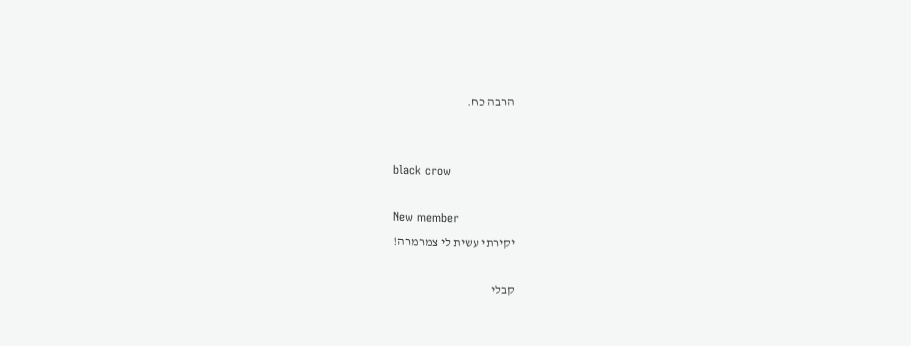הרבה כח.


black crow

New member
יקירתי עשית לי צמרמרה!

קבלי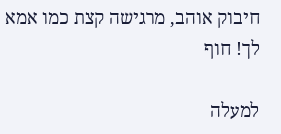חיבוק אוהב, מרגישה קצת כמו אמא לך! חוף

למעלה